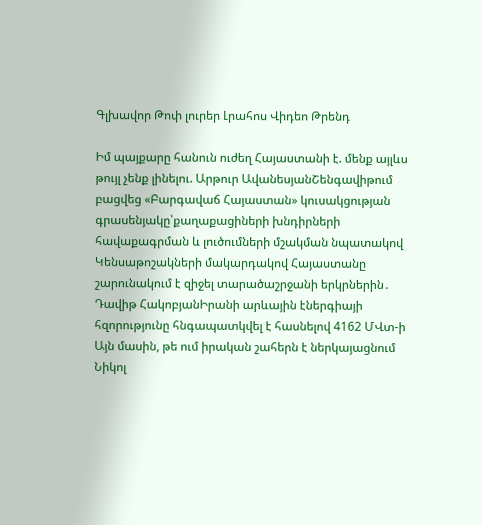Գլխավոր Թոփ լուրեր Լրահոս Վիդեո Թրենդ

Իմ պայքարը հանուն ուժեղ Հայաստանի է. մենք այլևս թույլ չենք լինելու. Արթուր ԱվանեսյանՇենգավիթում բացվեց «Բարգավաճ Հայաստան» կուսակցության գրասենյակը՝քաղաքացիների խնդիրների հավաքագրման և լուծումների մշակման նպատակով Կենսաթոշակների մակարդակով Հայաստանը շարունակում է զիջել տարածաշրջանի երկրներին․ Դավիթ ՀակոբյանԻրանի արևային էներգիայի հզորությունը հնգապատկվել է հասնելով 4162 ՄՎտ-ի Այն մասին, թե ում իրական շահերն է ներկայացնում Նիկոլ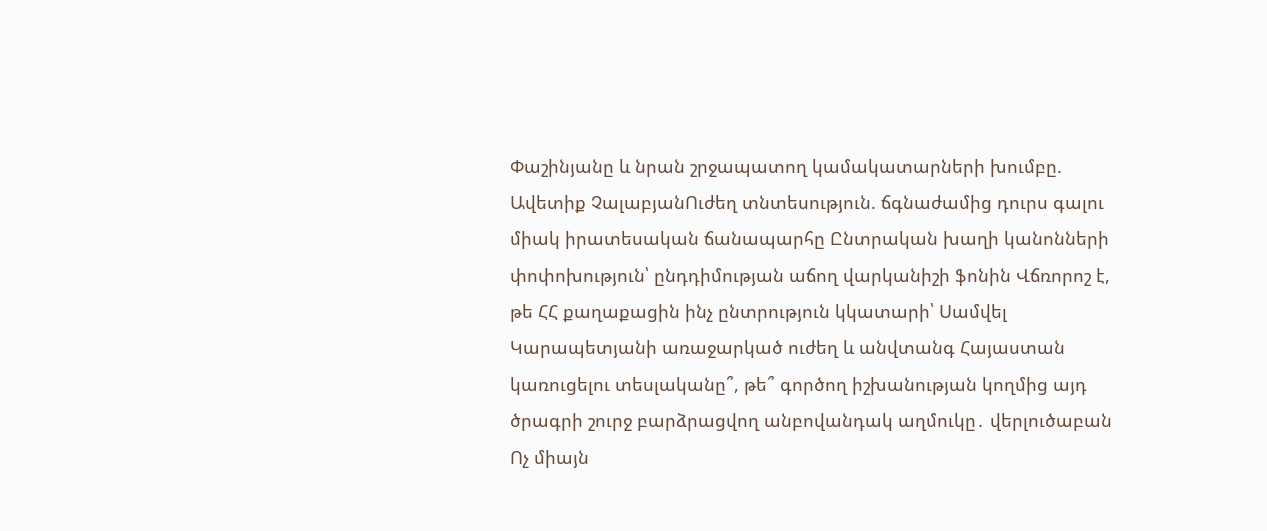Փաշինյանը և նրան շրջապատող կամակատարների խումբը. Ավետիք ՉալաբյանՈւժեղ տնտեսություն. ճգնաժամից դուրս գալու միակ իրատեսական ճանապարհը Ընտրական խաղի կանոնների փոփոխություն՝ ընդդիմության աճող վարկանիշի ֆոնին Վճռորոշ է, թե ՀՀ քաղաքացին ինչ ընտրություն կկատարի՝ Սամվել Կարապետյանի առաջարկած ուժեղ և անվտանգ Հայաստան կառուցելու տեսլականը՞, թե՞ գործող իշխանության կողմից այդ ծրագրի շուրջ բարձրացվող անբովանդակ աղմուկը․ վերլուծաբան Ոչ միայն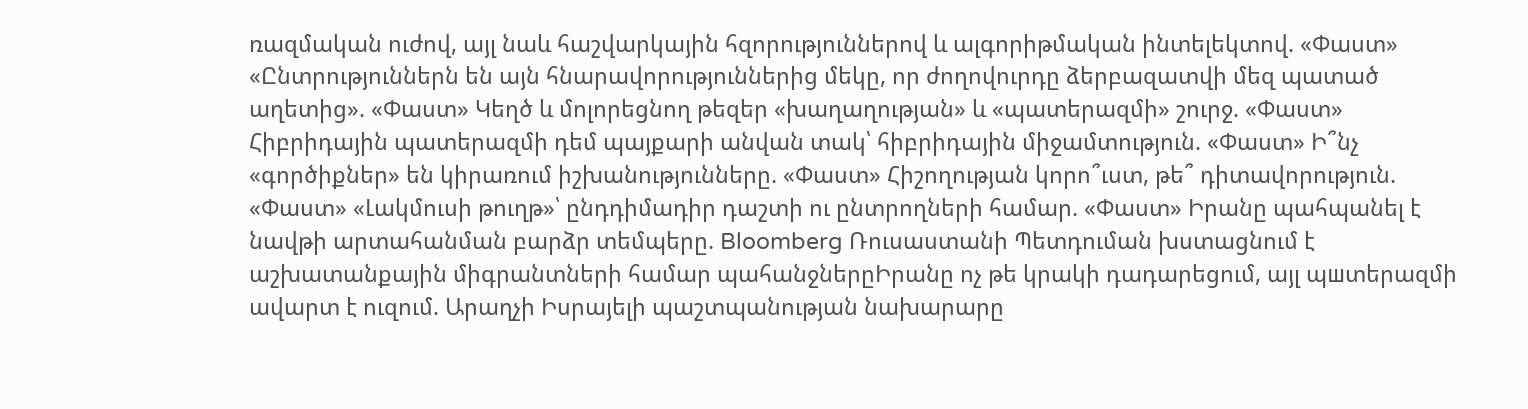ռազմական ուժով, այլ նաև հաշվարկային հզորություններով և ալգորիթմական ինտելեկտով. «Փաստ» «Ընտրություններն են այն հնարավորություններից մեկը, որ ժողովուրդը ձերբազատվի մեզ պատած աղետից». «Փաստ» Կեղծ և մոլորեցնող թեզեր «խաղաղության» և «պատերազմի» շուրջ. «Փաստ» Հիբրիդային պատերազմի դեմ պայքարի անվան տակ՝ հիբրիդային միջամտություն. «Փաստ» Ի՞նչ «գործիքներ» են կիրառում իշխանությունները. «Փաստ» Հիշողության կորո՞ւստ, թե՞ դիտավորություն. «Փաստ» «Լակմուսի թուղթ»՝ ընդդիմադիր դաշտի ու ընտրողների համար. «Փաստ» Իրանը պահպանել է նավթի արտահանման բարձր տեմպերը. Bloomberg Ռուսաստանի Պետդուման խստացնում է աշխատանքային միգրանտների համար պահանջներըԻրանը ոչ թե կրակի դադարեցում, այլ պшտերազմի ավարտ է ուզում. Արաղչի Իսրայելի պաշտպանության նախարարը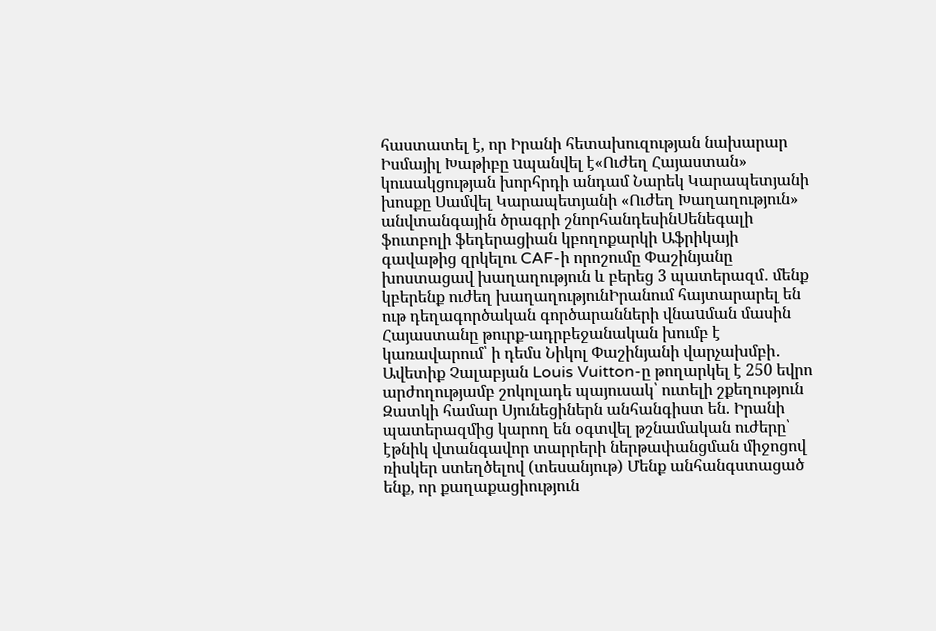հաստատել է, որ Իրանի հետախուզության նախարար Իսմայիլ Խաթիբը uպանվել է«Ուժեղ Հայաստան» կուսակցության խորհրդի անդամ Նարեկ Կարապետյանի խոսքը Սամվել Կարապետյանի «Ուժեղ Խաղաղություն» անվտանգային ծրագրի շնորհանդեսինՍենեգալի ֆուտբոլի ֆեդերացիան կբողոքարկի Աֆրիկայի գավաթից զրկելու CAF-ի որոշումը Փաշինյանը խոստացավ խաղաղություն և բերեց 3 պատերազմ․ մենք կբերենք ուժեղ խաղաղությունԻրանում հայտարարել են ութ դեղագործական գործարանների վնաuման մասին Հայաստանը թուրք-ադրբեջանական խումբ է կառավարում՝ ի դեմս Նիկոլ Փաշինյանի վարչախմբի․ Ավետիք Չալաբյան Louis Vuitton-ը թողարկել է 250 եվրո արժողությամբ շոկոլադե պայուսակ՝ ուտելի շքեղություն Զատկի համար Սյունեցիներն անհանգիստ են. Իրանի պատերազմից կարող են օգտվել թշնամական ուժերը՝ էթնիկ վտանգավոր տարրերի ներթափանցման միջոցով ռիսկեր ստեղծելով (տեսանյութ) Մենք անհանգստացած ենք, որ քաղաքացիություն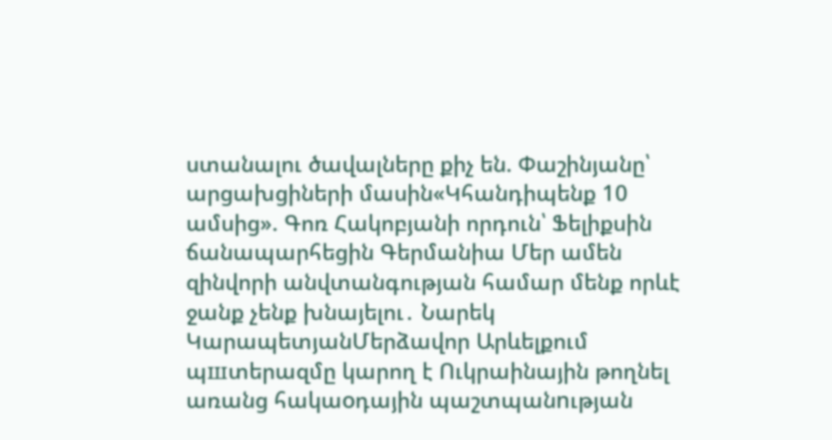ստանալու ծավալները քիչ են. Փաշինյանը՝ արցախցիների մասին«Կհանդիպենք 10 ամսից». Գոռ Հակոբյանի որդուն՝ Ֆելիքսին ճանապարհեցին Գերմանիա Մեր ամեն զինվորի անվտանգության համար մենք որևէ ջանք չենք խնայելու․ Նարեկ ԿարապետյանՄերձավոր Արևելքում պшտերազմը կարող է Ուկրաինային թողնել առանց հակաoդային պաշտպանnւթյան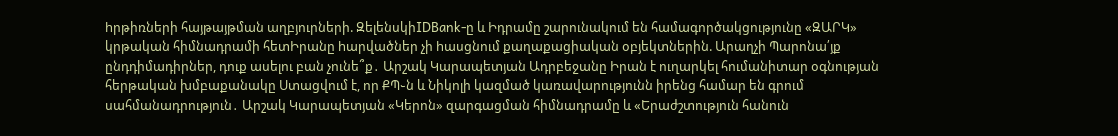hրթիռների հայթայթման աղբյուրների. ԶելենսկիIDBank-ը և Իդրամը շարունակում են համագործակցությունը «ԶԱՐԿ» կրթական հիմնադրամի հետԻրանը hարվածներ չի hասցնում քաղաքացիական օբյեկտներին. Արաղչի Պարոնա՛յք ընդդիմադիրներ, դուք ասելու բան չունե՞ք․ Արշակ Կարապետյան Ադրբեջանը Իրան է ուղարկել հումանիտար օգնության հերթական խմբաքանակը Ստացվում է, որ ՔՊ֊ն և Նիկոլի կազմած կառավարությունն իրենց համար են գրում սահմանադրություն․ Արշակ Կարապետյան «Կերոն» զարգացման հիմնադրամը և «Երաժշտություն հանուն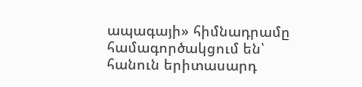ապագայի» հիմնադրամը համագործակցում են՝ հանուն երիտասարդ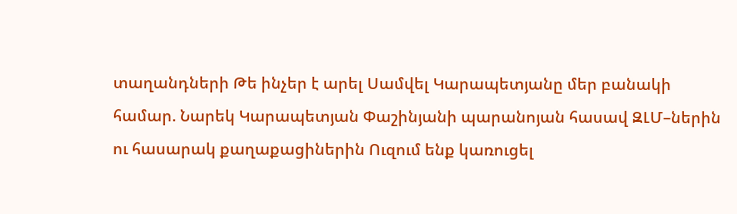տաղանդների Թե ինչեր է արել Սամվել Կարապետյանը մեր բանակի համար. Նարեկ Կարապետյան Փաշինյանի պարանոյան հասավ ԶԼՄ–ներին ու հասարակ քաղաքացիներին Ուզում ենք կառուցել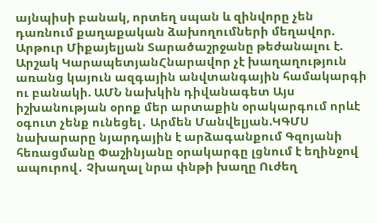այնպիսի բանակ, որտեղ սպան և զինվորը չեն դառնում քաղաքական ձախողումների մեղավոր. Արթուր Միքայելյան Տարածաշրջանը թեժանալու է. Արշակ ԿարապետյանՀնարավոր չէ խաղաղություն առանց կայուն ազգային անվտանգային համակարգի ու բանակի. ԱՄՆ նախկին դիվանագետ Այս իշխանության օրոք մեր արտաքին օրակարգում որևէ օգուտ չենք ունեցել․ Արմեն Մանվելյան.ԿԳՄՍ նախարարը նյարդային է արձագանքում Գզոյանի հեռացմանը Փաշինյանը օրակարգը լցնում է եղինջով ապուրով․ Չխաղալ նրա փնթի խաղը Ուժեղ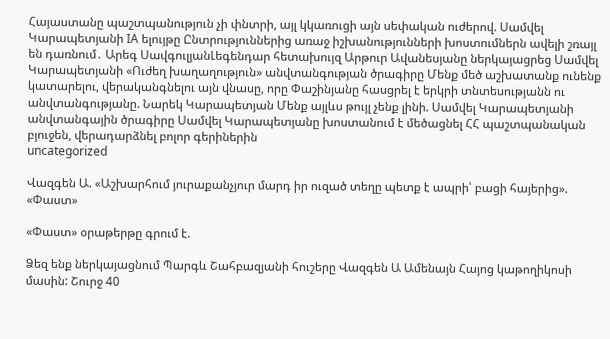Հայաստանը պաշտպանություն չի փնտրի, այլ կկառուցի այն սեփական ուժերով. Սամվել Կարապետյանի IA ելույթը Ընտրություններից առաջ իշխանությունների խոստումներն ավելի շռայլ են դառնում․ Արեգ ՍավգուլյանԼեգենդար հետախույզ Արթուր Ավանեսյանը ներկայացրեց Սամվել Կարապետյանի «Ուժեղ խաղաղություն» անվտանգության ծրագիրը Մենք մեծ աշխատանք ունենք կատարելու, վերականգնելու այն վնասը, որը Փաշինյանը հասցրել է երկրի տնտեսությանն ու անվտանգությանը. Նարեկ Կարապետյան Մենք այլևս թույլ չենք լինի. Սամվել Կարապետյանի անվտանգային ծրագիրը Սամվել Կարապետյանը խոստանում է մեծացնել ՀՀ պաշտպանական բյուջեն, վերադարձնել բոլոր գերիներին
uncategorized

Վազգեն Ա. «Աշխարհում յուրաքանչյուր մարդ իր ուզած տեղը պետք է ապրի՝ բացի հայերից». «Փաստ»

«Փաստ» օրաթերթը գրում է.

Ձեզ ենք ներկայացնում Պարգև Շահբազյանի հուշերը Վազգեն Ա Ամենայն Հայոց կաթողիկոսի մասին: Շուրջ 40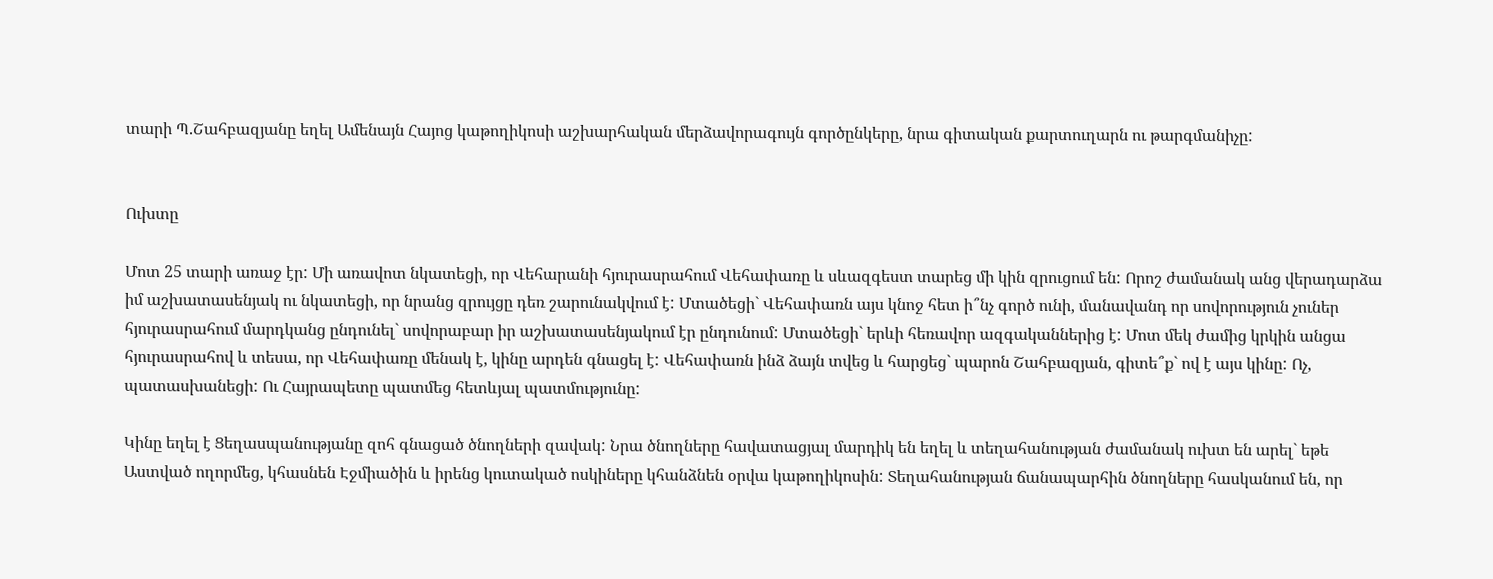տարի Պ.Շահբազյանը եղել Ամենայն Հայոց կաթողիկոսի աշխարհական մերձավորագույն գործընկերը, նրա գիտական քարտուղարն ու թարգմանիչը:


Ուխտը

Մոտ 25 տարի առաջ էր: Մի առավոտ նկատեցի, որ Վեհարանի հյուրասրահում Վեհափառը և սևազգեստ տարեց մի կին զրուցում են: Որոշ ժամանակ անց վերադարձա իմ աշխատասենյակ ու նկատեցի, որ նրանց զրույցը դեռ շարունակվում է: Մտածեցի` Վեհափառն այս կնոջ հետ ի՞նչ գործ ունի, մանավանդ որ սովորություն չուներ հյուրասրահում մարդկանց ընդունել` սովորաբար իր աշխատասենյակում էր ընդունում: Մտածեցի` երևի հեռավոր ազգականներից է: Մոտ մեկ ժամից կրկին անցա հյուրասրահով և տեսա, որ Վեհափառը մենակ է, կինը արդեն գնացել է: Վեհափառն ինձ ձայն տվեց և հարցեց` պարոն Շահբազյան, գիտե՞ք` ով է այս կինը: Ոչ, պատասխանեցի: Ու Հայրապետը պատմեց հետևյալ պատմությունը:

Կինը եղել է Ցեղասպանությանը զոհ գնացած ծնողների զավակ: Նրա ծնողները հավատացյալ մարդիկ են եղել և տեղահանության ժամանակ ուխտ են արել` եթե Աստված ողորմեց, կհասնեն Էջմիածին և իրենց կուտակած ոսկիները կհանձնեն օրվա կաթողիկոսին: Տեղահանության ճանապարհին ծնողները հասկանում են, որ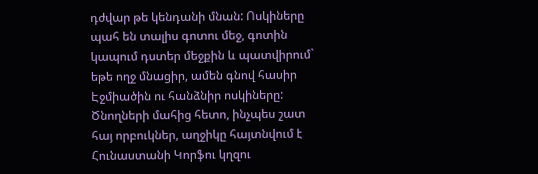դժվար թե կենդանի մնան: Ոսկիները պահ են տալիս գոտու մեջ, գոտին կապում դստեր մեջքին և պատվիրում` եթե ողջ մնացիր, ամեն գնով հասիր Էջմիածին ու հանձնիր ոսկիները: Ծնողների մահից հետո, ինչպես շատ հայ որբուկներ, աղջիկը հայտնվում է Հունաստանի Կորֆու կղզու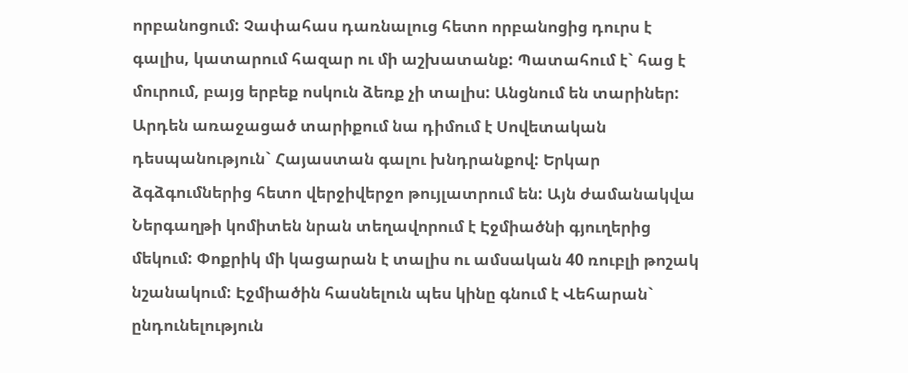որբանոցում: Չափահաս դառնալուց հետո որբանոցից դուրս է գալիս, կատարում հազար ու մի աշխատանք: Պատահում է` հաց է մուրում, բայց երբեք ոսկուն ձեռք չի տալիս: Անցնում են տարիներ: Արդեն առաջացած տարիքում նա դիմում է Սովետական դեսպանություն` Հայաստան գալու խնդրանքով: Երկար ձգձգումներից հետո վերջիվերջո թույլատրում են: Այն ժամանակվա Ներգաղթի կոմիտեն նրան տեղավորում է Էջմիածնի գյուղերից մեկում: Փոքրիկ մի կացարան է տալիս ու ամսական 40 ռուբլի թոշակ նշանակում: Էջմիածին հասնելուն պես կինը գնում է Վեհարան` ընդունելություն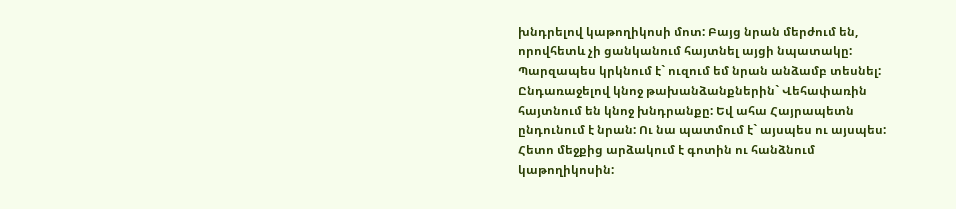խնդրելով կաթողիկոսի մոտ: Բայց նրան մերժում են, որովհետև չի ցանկանում հայտնել այցի նպատակը: Պարզապես կրկնում է` ուզում եմ նրան անձամբ տեսնել: Ընդառաջելով կնոջ թախանձանքներին` Վեհափառին հայտնում են կնոջ խնդրանքը: Եվ ահա Հայրապետն ընդունում է նրան: Ու նա պատմում է` այսպես ու այսպես: Հետո մեջքից արձակում է գոտին ու հանձնում կաթողիկոսին: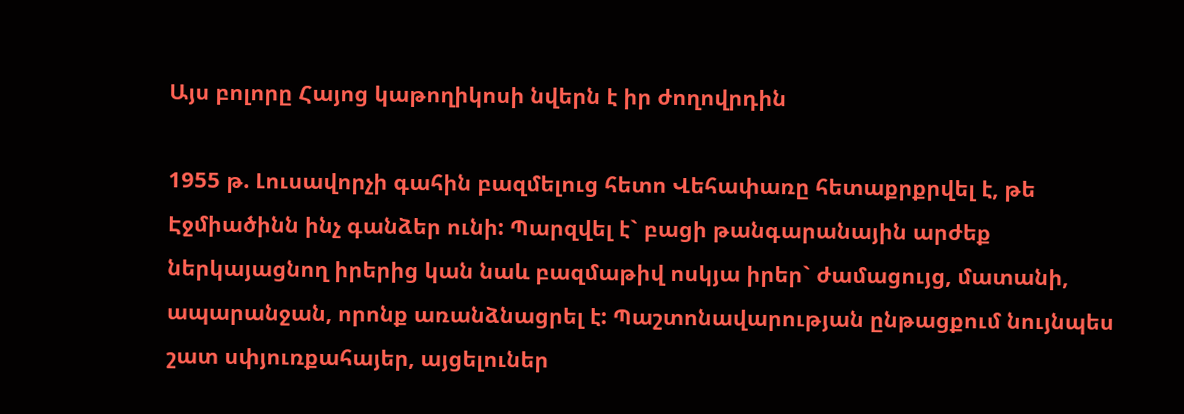Այս բոլորը Հայոց կաթողիկոսի նվերն է իր ժողովրդին

1955 թ. Լուսավորչի գահին բազմելուց հետո Վեհափառը հետաքրքրվել է, թե Էջմիածինն ինչ գանձեր ունի: Պարզվել է` բացի թանգարանային արժեք ներկայացնող իրերից կան նաև բազմաթիվ ոսկյա իրեր` ժամացույց, մատանի, ապարանջան, որոնք առանձնացրել է: Պաշտոնավարության ընթացքում նույնպես շատ սփյուռքահայեր, այցելուներ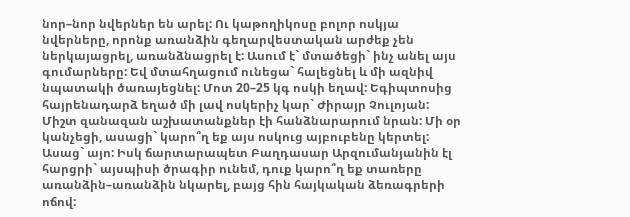նոր–նոր նվերներ են արել: Ու կաթողիկոսը բոլոր ոսկյա նվերները, որոնք առանձին գեղարվեստական արժեք չեն ներկայացրել, առանձնացրել է: Ասում է` մտածեցի` ինչ անել այս գումարները: Եվ մտահղացում ունեցա` հալեցնել և մի ազնիվ նպատակի ծառայեցնել: Մոտ 20–25 կգ ոսկի եղավ: Եգիպտոսից հայրենադարձ եղած մի լավ ոսկերիչ կար` Ժիրայր Չուլոյան: Միշտ զանազան աշխատանքներ էի հանձնարարում նրան: Մի օր կանչեցի, ասացի` կարո՞ղ եք այս ոսկուց այբուբենը կերտել: Ասաց` այո: Իսկ ճարտարապետ Բաղդասար Արզումանյանին էլ հարցրի` այսպիսի ծրագիր ունեմ, դուք կարո՞ղ եք տառերը առանձին–առանձին նկարել, բայց հին հայկական ձեռագրերի ոճով: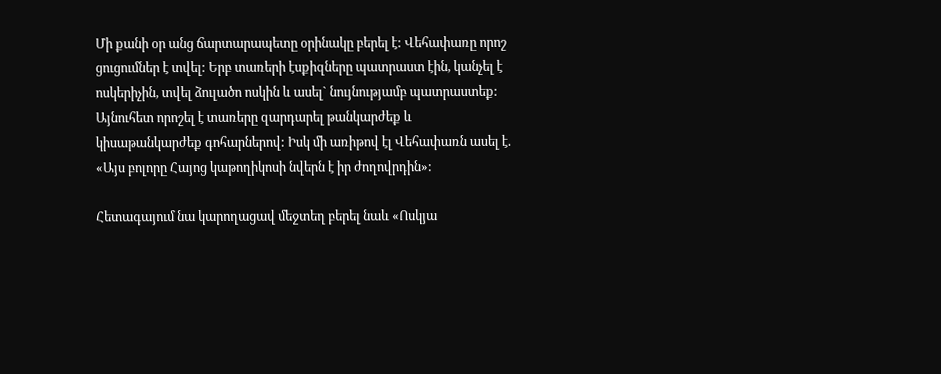Մի քանի օր անց ճարտարապետը օրինակը բերել է: Վեհափառը որոշ ցուցումներ է տվել: Երբ տառերի էսքիզները պատրաստ էին, կանչել է ոսկերիչին, տվել ձուլածո ոսկին և ասել` նույնությամբ պատրաստեք: Այնուհետ որոշել է տառերը զարդարել թանկարժեք և կիսաթանկարժեք գոհարներով: Իսկ մի առիթով էլ Վեհափառն ասել է. «Այս բոլորը Հայոց կաթողիկոսի նվերն է իր ժողովրդին»:

Հետագայում նա կարողացավ մեջտեղ բերել նաև «Ոսկյա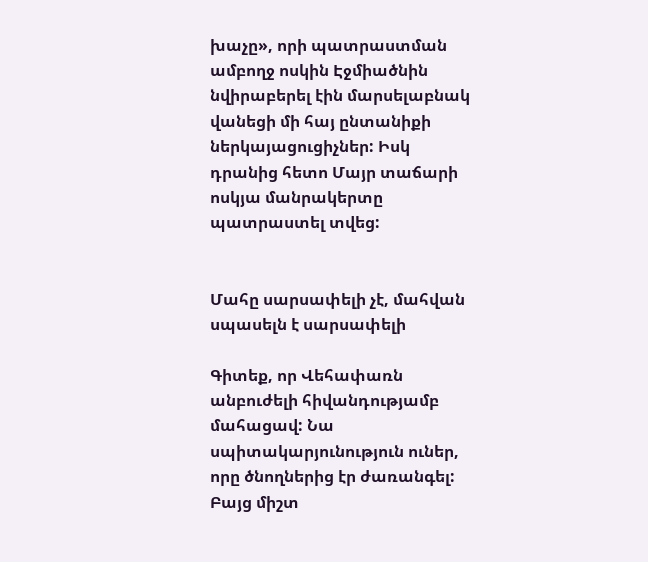խաչը», որի պատրաստման ամբողջ ոսկին Էջմիածնին նվիրաբերել էին մարսելաբնակ վանեցի մի հայ ընտանիքի ներկայացուցիչներ: Իսկ դրանից հետո Մայր տաճարի ոսկյա մանրակերտը պատրաստել տվեց:


Մահը սարսափելի չէ, մահվան սպասելն է սարսափելի

Գիտեք, որ Վեհափառն անբուժելի հիվանդությամբ մահացավ: Նա սպիտակարյունություն ուներ, որը ծնողներից էր ժառանգել: Բայց միշտ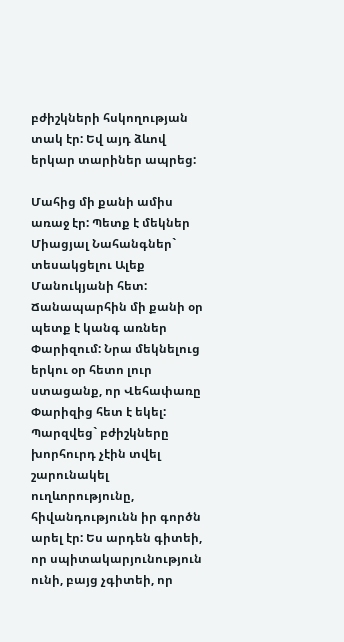բժիշկների հսկողության տակ էր: Եվ այդ ձևով երկար տարիներ ապրեց:

Մահից մի քանի ամիս առաջ էր: Պետք է մեկներ Միացյալ Նահանգներ` տեսակցելու Ալեք Մանուկյանի հետ: Ճանապարհին մի քանի օր պետք է կանգ առներ Փարիզում: Նրա մեկնելուց երկու օր հետո լուր ստացանք, որ Վեհափառը Փարիզից հետ է եկել: Պարզվեց` բժիշկները խորհուրդ չէին տվել շարունակել ուղևորությունը, հիվանդությունն իր գործն արել էր: Ես արդեն գիտեի, որ սպիտակարյունություն ունի, բայց չգիտեի, որ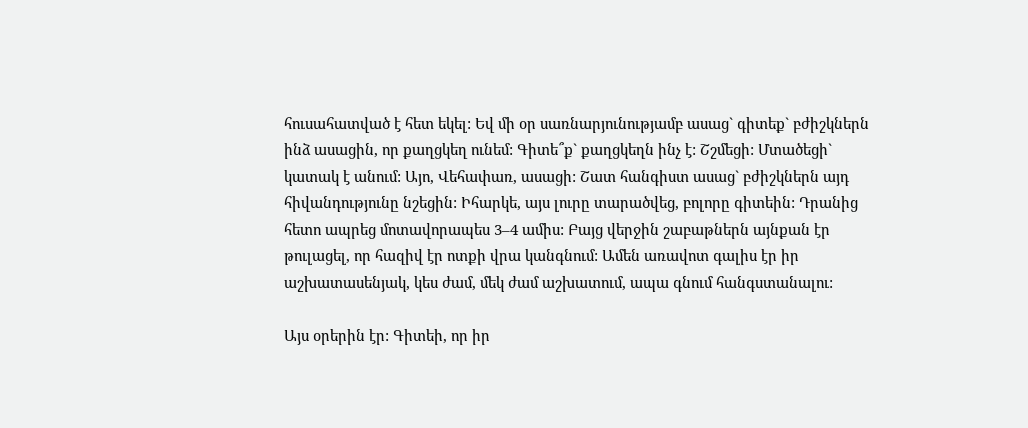հուսահատված է հետ եկել: Եվ մի օր սառնարյունությամբ ասաց` գիտեք` բժիշկներն ինձ ասացին, որ քաղցկեղ ունեմ: Գիտե՞ք` քաղցկեղն ինչ է: Շշմեցի: Մտածեցի` կատակ է անում: Այո, Վեհափառ, ասացի: Շատ հանգիստ ասաց` բժիշկներն այդ հիվանդությունը նշեցին: Իհարկե, այս լուրը տարածվեց, բոլորը գիտեին: Դրանից հետո ապրեց մոտավորապես 3–4 ամիս: Բայց վերջին շաբաթներն այնքան էր թուլացել, որ հազիվ էր ոտքի վրա կանգնում: Ամեն առավոտ գալիս էր իր աշխատասենյակ, կես ժամ, մեկ ժամ աշխատում, ապա գնում հանգստանալու:

Այս օրերին էր: Գիտեի, որ իր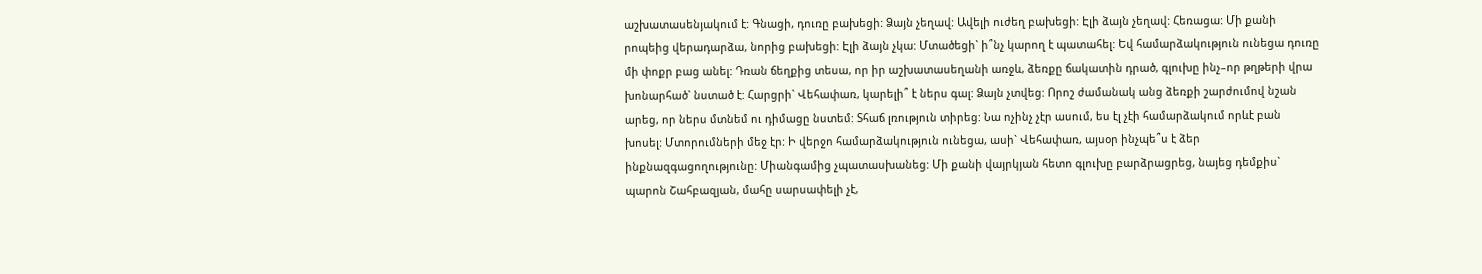աշխատասենյակում է: Գնացի, դուռը բախեցի: Ձայն չեղավ: Ավելի ուժեղ բախեցի: Էլի ձայն չեղավ: Հեռացա: Մի քանի րոպեից վերադարձա, նորից բախեցի: Էլի ձայն չկա: Մտածեցի` ի՞նչ կարող է պատահել: Եվ համարձակություն ունեցա դուռը մի փոքր բաց անել: Դռան ճեղքից տեսա, որ իր աշխատասեղանի առջև, ձեռքը ճակատին դրած, գլուխը ինչ–որ թղթերի վրա խոնարհած` նստած է: Հարցրի` Վեհափառ, կարելի՞ է ներս գալ: Ձայն չտվեց: Որոշ ժամանակ անց ձեռքի շարժումով նշան արեց, որ ներս մտնեմ ու դիմացը նստեմ: Տհաճ լռություն տիրեց: Նա ոչինչ չէր ասում, ես էլ չէի համարձակում որևէ բան խոսել: Մտորումների մեջ էր: Ի վերջո համարձակություն ունեցա, ասի` Վեհափառ, այսօր ինչպե՞ս է ձեր ինքնազգացողությունը: Միանգամից չպատասխանեց: Մի քանի վայրկյան հետո գլուխը բարձրացրեց, նայեց դեմքիս` պարոն Շահբազյան, մահը սարսափելի չէ,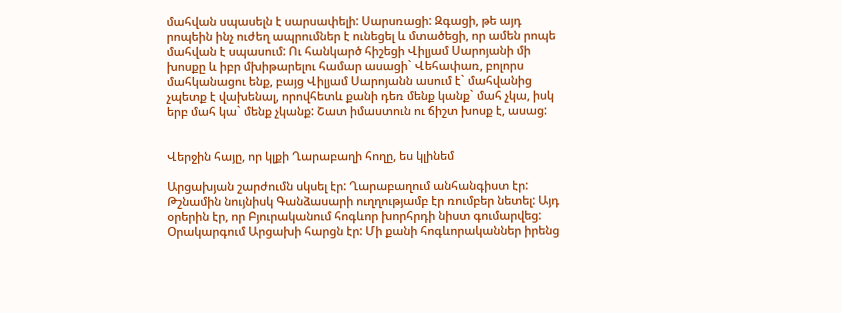մահվան սպասելն է սարսափելի: Սարսռացի: Զգացի, թե այդ րոպեին ինչ ուժեղ ապրումներ է ունեցել և մտածեցի, որ ամեն րոպե մահվան է սպասում: Ու հանկարծ հիշեցի Վիլյամ Սարոյանի մի խոսքը և իբր մխիթարելու համար ասացի` Վեհափառ, բոլորս մահկանացու ենք, բայց Վիլյամ Սարոյանն ասում է` մահվանից չպետք է վախենալ, որովհետև քանի դեռ մենք կանք` մահ չկա, իսկ երբ մահ կա` մենք չկանք: Շատ իմաստուն ու ճիշտ խոսք է, ասաց:


Վերջին հայը, որ կլքի Ղարաբաղի հողը, ես կլինեմ

Արցախյան շարժումն սկսել էր: Ղարաբաղում անհանգիստ էր: Թշնամին նույնիսկ Գանձասարի ուղղությամբ էր ռումբեր նետել: Այդ օրերին էր, որ Բյուրականում հոգևոր խորհրդի նիստ գումարվեց: Օրակարգում Արցախի հարցն էր: Մի քանի հոգևորականներ իրենց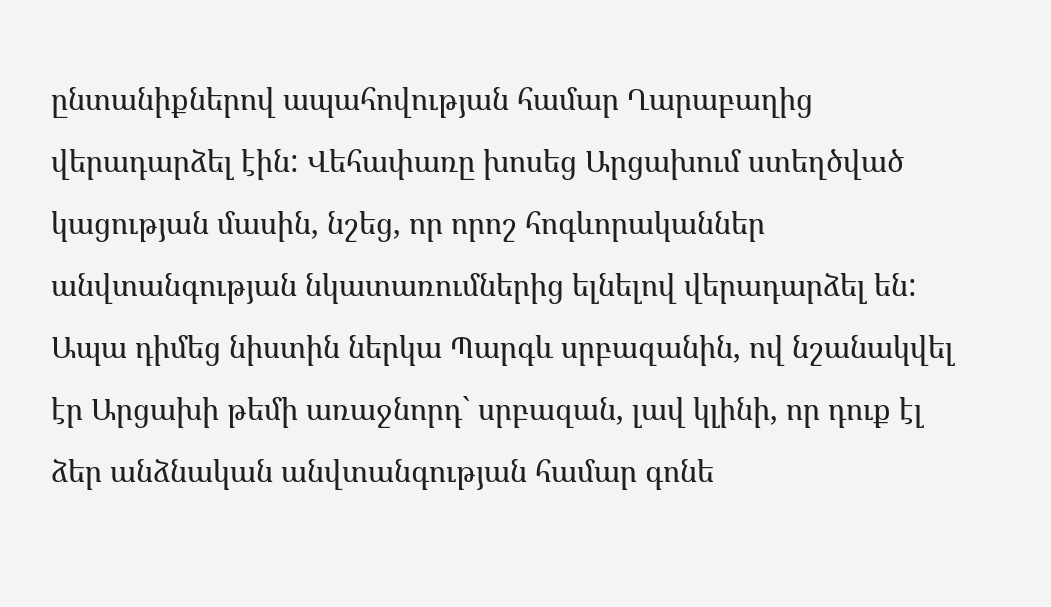ընտանիքներով ապահովության համար Ղարաբաղից վերադարձել էին: Վեհափառը խոսեց Արցախում ստեղծված կացության մասին, նշեց, որ որոշ հոգևորականներ անվտանգության նկատառումներից ելնելով վերադարձել են: Ապա դիմեց նիստին ներկա Պարգև սրբազանին, ով նշանակվել էր Արցախի թեմի առաջնորդ` սրբազան, լավ կլինի, որ դուք էլ ձեր անձնական անվտանգության համար գոնե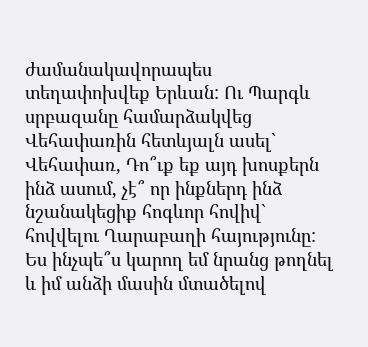ժամանակավորապես տեղափոխվեք Երևան: Ու Պարգև սրբազանը համարձակվեց Վեհափառին հետևյալն ասել` Վեհափառ, Դո՞ւք եք այդ խոսքերն ինձ ասում, չէ՞ որ ինքներդ ինձ նշանակեցիք հոգևոր հովիվ` հովվելու Ղարաբաղի հայությունը: Ես ինչպե՞ս կարող եմ նրանց թողնել և իմ անձի մասին մտածելով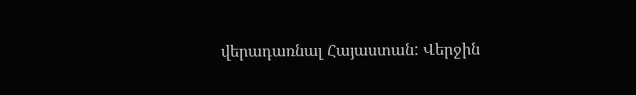վերադառնալ Հայաստան: Վերջին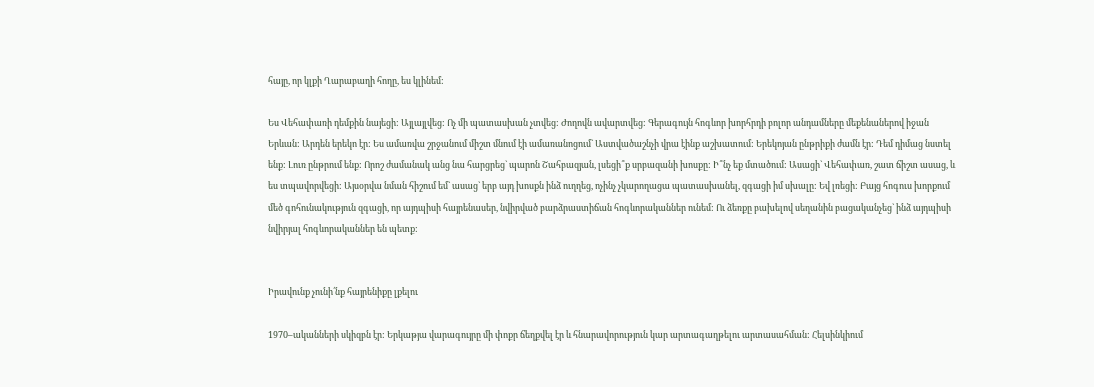հայը, որ կլքի Ղարաբաղի հողը, ես կլինեմ:

Ես Վեհափառի դեմքին նայեցի: Այլայլվեց: Ոչ մի պատասխան չտվեց: Ժողովն ավարտվեց: Գերագույն հոգևոր խորհրդի բոլոր անդամները մեքենաներով իջան Երևան: Արդեն երեկո էր: Ես ամառվա շրջանում միշտ մնում էի ամառանոցում` Աստվածաշնչի վրա էինք աշխատում: Երեկոյան ընթրիքի ժամն էր: Դեմ դիմաց նստել ենք: Լուռ ընթրում ենք: Որոշ ժամանակ անց նա հարցրեց` պարոն Շահբազյան, լսեցի՞ք սրբազանի խոսքը: Ի՞նչ եք մտածում: Ասացի` Վեհափառ, շատ ճիշտ ասաց, և ես տպավորվեցի: Այսօրվա նման հիշում եմ` ասաց` երբ այդ խոսքն ինձ ուղղեց, ոչինչ չկարողացա պատասխանել, զգացի իմ սխալը: Եվ լռեցի: Բայց հոգուս խորքում մեծ գոհունակություն զգացի, որ այդպիսի հայրենասեր, նվիրված բարձրաստիճան հոգևորականներ ունեմ: Ու ձեռքը բախելով սեղանին բացականչեց` ինձ այդպիսի նվիրյալ հոգևորականներ են պետք:


Իրավունք չունի՛նք հայրենիքը լքելու

1970–ականների սկիզբն էր: Երկաթյա վարագույրը մի փոքր ճեղքվել էր և հնարավորություն կար արտագաղթելու արտասահման: Հելսինկիում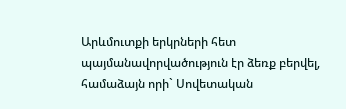Արևմուտքի երկրների հետ պայմանավորվածություն էր ձեռք բերվել, համաձայն որի` Սովետական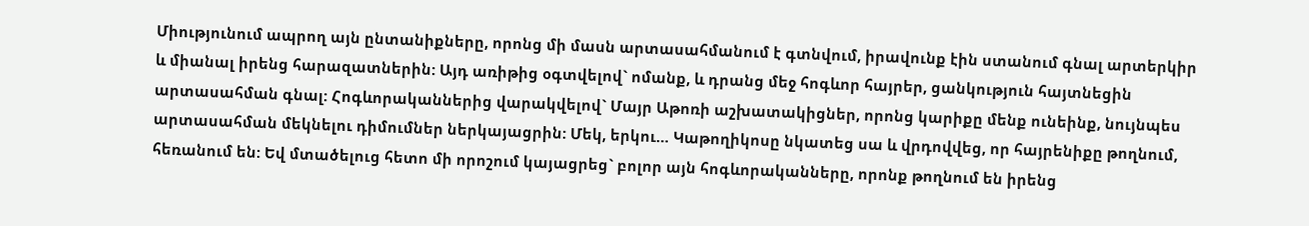Միությունում ապրող այն ընտանիքները, որոնց մի մասն արտասահմանում է գտնվում, իրավունք էին ստանում գնալ արտերկիր և միանալ իրենց հարազատներին: Այդ առիթից օգտվելով` ոմանք, և դրանց մեջ հոգևոր հայրեր, ցանկություն հայտնեցին արտասահման գնալ: Հոգևորականներից վարակվելով` Մայր Աթոռի աշխատակիցներ, որոնց կարիքը մենք ունեինք, նույնպես արտասահման մեկնելու դիմումներ ներկայացրին: Մեկ, երկու… Կաթողիկոսը նկատեց սա և վրդովվեց, որ հայրենիքը թողնում, հեռանում են: Եվ մտածելուց հետո մի որոշում կայացրեց` բոլոր այն հոգևորականները, որոնք թողնում են իրենց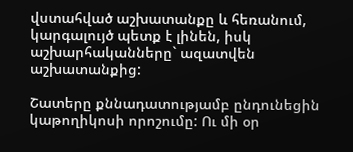վստահված աշխատանքը և հեռանում, կարգալույծ պետք է լինեն, իսկ աշխարհականները` ազատվեն աշխատանքից:

Շատերը քննադատությամբ ընդունեցին կաթողիկոսի որոշումը: Ու մի օր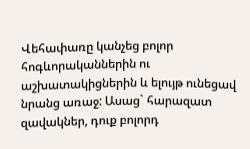Վեհափառը կանչեց բոլոր հոգևորականներին ու աշխատակիցներին և ելույթ ունեցավ նրանց առաջ: Ասաց` հարազատ զավակներ, դուք բոլորդ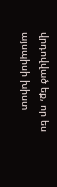վրդովված եք, որ ես այսպիսի խիստ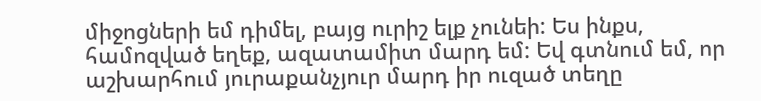միջոցների եմ դիմել, բայց ուրիշ ելք չունեի: Ես ինքս, համոզված եղեք, ազատամիտ մարդ եմ: Եվ գտնում եմ, որ աշխարհում յուրաքանչյուր մարդ իր ուզած տեղը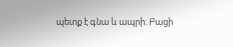պետք է գնա և ապրի: Բացի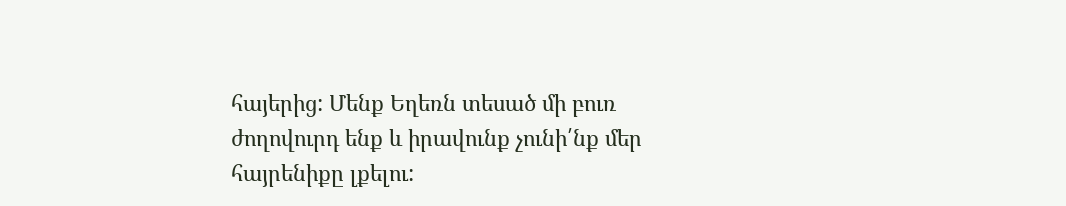հայերից: Մենք Եղեռն տեսած մի բուռ ժողովուրդ ենք և իրավունք չունի՛նք մեր հայրենիքը լքելու: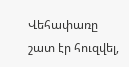Վեհափառը շատ էր հուզվել,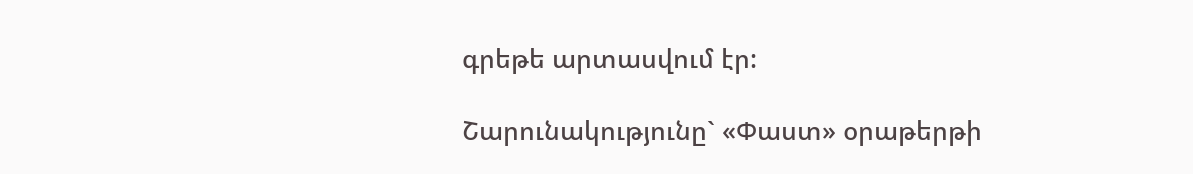գրեթե արտասվում էր:

Շարունակությունը` «Փաստ» օրաթերթի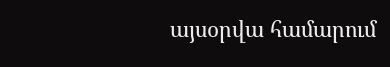այսօրվա համարում